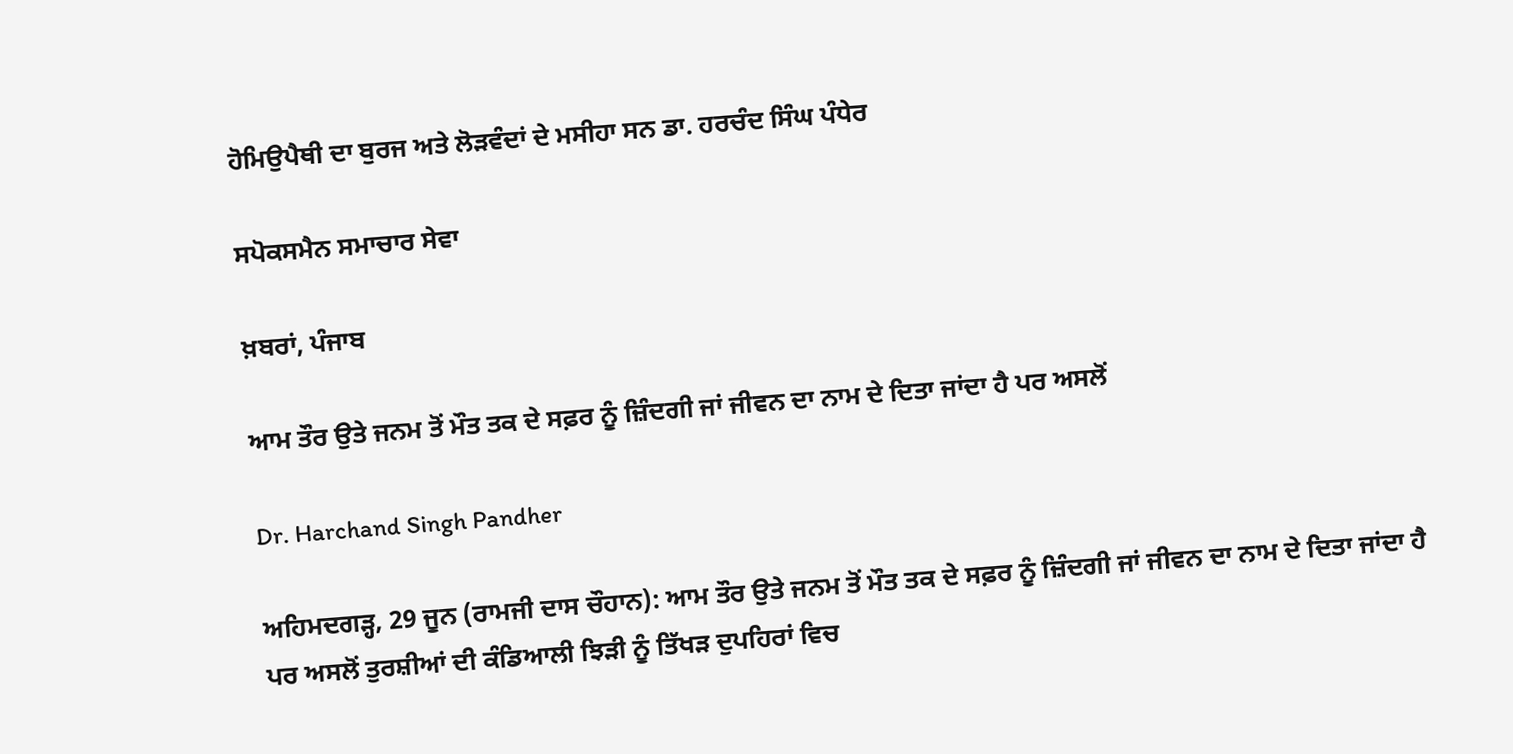ਹੋਮਿਉਪੈਥੀ ਦਾ ਬੁਰਜ ਅਤੇ ਲੋੜਵੰਦਾਂ ਦੇ ਮਸੀਹਾ ਸਨ ਡਾ. ਹਰਚੰਦ ਸਿੰਘ ਪੰਧੇਰ

ਸਪੋਕਸਮੈਨ ਸਮਾਚਾਰ ਸੇਵਾ

ਖ਼ਬਰਾਂ, ਪੰਜਾਬ

ਆਮ ਤੌਰ ਉਤੇ ਜਨਮ ਤੋਂ ਮੌਤ ਤਕ ਦੇ ਸਫ਼ਰ ਨੂੰ ਜ਼ਿੰਦਗੀ ਜਾਂ ਜੀਵਨ ਦਾ ਨਾਮ ਦੇ ਦਿਤਾ ਜਾਂਦਾ ਹੈ ਪਰ ਅਸਲੋਂ

Dr. Harchand Singh Pandher

ਅਹਿਮਦਗੜ੍ਹ, 29 ਜੂਨ (ਰਾਮਜੀ ਦਾਸ ਚੌਹਾਨ): ਆਮ ਤੌਰ ਉਤੇ ਜਨਮ ਤੋਂ ਮੌਤ ਤਕ ਦੇ ਸਫ਼ਰ ਨੂੰ ਜ਼ਿੰਦਗੀ ਜਾਂ ਜੀਵਨ ਦਾ ਨਾਮ ਦੇ ਦਿਤਾ ਜਾਂਦਾ ਹੈ ਪਰ ਅਸਲੋਂ ਤੁਰਸ਼ੀਆਂ ਦੀ ਕੰਡਿਆਲੀ ਝਿੜੀ ਨੂੰ ਤਿੱਖੜ ਦੁਪਹਿਰਾਂ ਵਿਚ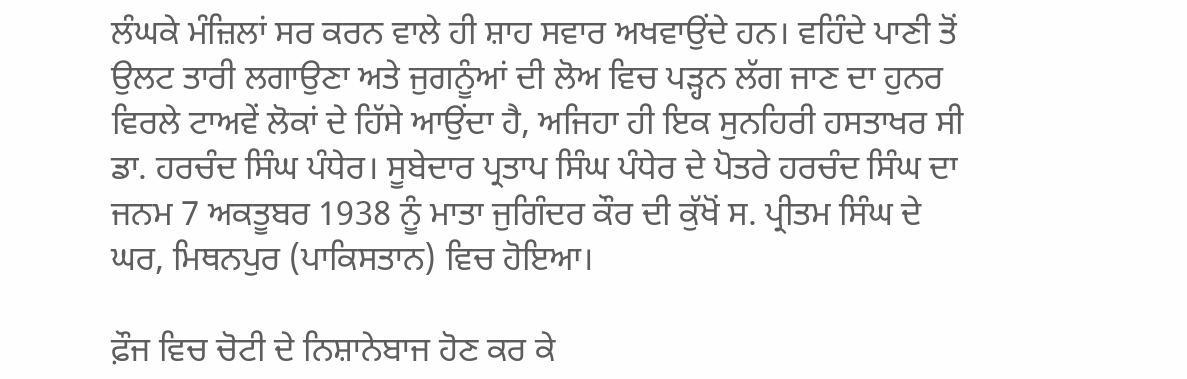ਲੰਘਕੇ ਮੰਜ਼ਿਲਾਂ ਸਰ ਕਰਨ ਵਾਲੇ ਹੀ ਸ਼ਾਹ ਸਵਾਰ ਅਖਵਾਉਂਦੇ ਹਨ। ਵਹਿੰਦੇ ਪਾਣੀ ਤੋਂ ਉਲਟ ਤਾਰੀ ਲਗਾਉਣਾ ਅਤੇ ਜੁਗਨੂੰਆਂ ਦੀ ਲੋਅ ਵਿਚ ਪੜ੍ਹਨ ਲੱਗ ਜਾਣ ਦਾ ਹੁਨਰ ਵਿਰਲੇ ਟਾਅਵੇਂ ਲੋਕਾਂ ਦੇ ਹਿੱਸੇ ਆਉਂਦਾ ਹੈ, ਅਜਿਹਾ ਹੀ ਇਕ ਸੁਨਹਿਰੀ ਹਸਤਾਖਰ ਸੀ ਡਾ. ਹਰਚੰਦ ਸਿੰਘ ਪੰਧੇਰ। ਸੂਬੇਦਾਰ ਪ੍ਰਤਾਪ ਸਿੰਘ ਪੰਧੇਰ ਦੇ ਪੋਤਰੇ ਹਰਚੰਦ ਸਿੰਘ ਦਾ ਜਨਮ 7 ਅਕਤੂਬਰ 1938 ਨੂੰ ਮਾਤਾ ਜੁਗਿੰਦਰ ਕੌਰ ਦੀ ਕੁੱਖੋਂ ਸ. ਪ੍ਰੀਤਮ ਸਿੰਘ ਦੇ ਘਰ, ਮਿਥਨਪੁਰ (ਪਾਕਿਸਤਾਨ) ਵਿਚ ਹੋਇਆ।

ਫ਼ੌਜ ਵਿਚ ਚੋਟੀ ਦੇ ਨਿਸ਼ਾਨੇਬਾਜ ਹੋਣ ਕਰ ਕੇ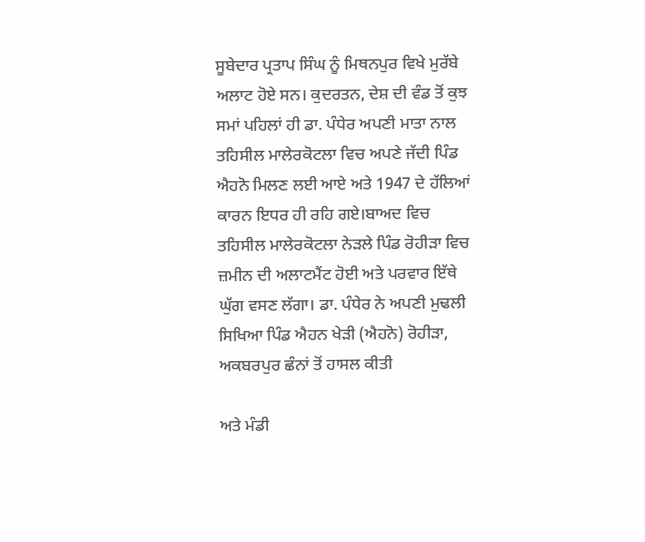ਸੂਬੇਦਾਰ ਪ੍ਰਤਾਪ ਸਿੰਘ ਨੂੰ ਮਿਥਨਪੁਰ ਵਿਖੇ ਮੁਰੱਬੇ ਅਲਾਟ ਹੋਏ ਸਨ। ਕੁਦਰਤਨ, ਦੇਸ਼ ਦੀ ਵੰਡ ਤੋਂ ਕੁਝ ਸਮਾਂ ਪਹਿਲਾਂ ਹੀ ਡਾ. ਪੰਧੇਰ ਅਪਣੀ ਮਾਤਾ ਨਾਲ ਤਹਿਸੀਲ ਮਾਲੇਰਕੋਟਲਾ ਵਿਚ ਅਪਣੇ ਜੱਦੀ ਪਿੰਡ ਐਹਨੋ ਮਿਲਣ ਲਈ ਆਏ ਅਤੇ 1947 ਦੇ ਹੱਲਿਆਂ ਕਾਰਨ ਇਧਰ ਹੀ ਰਹਿ ਗਏ।ਬਾਅਦ ਵਿਚ ਤਹਿਸੀਲ ਮਾਲੇਰਕੋਟਲਾ ਨੇੜਲੇ ਪਿੰਡ ਰੋਹੀੜਾ ਵਿਚ ਜ਼ਮੀਨ ਦੀ ਅਲਾਟਮੈਂਟ ਹੋਈ ਅਤੇ ਪਰਵਾਰ ਇੱਥੇ ਘੁੱਗ ਵਸਣ ਲੱਗਾ। ਡਾ. ਪੰਧੇਰ ਨੇ ਅਪਣੀ ਮੁਢਲੀ ਸਿਖਿਆ ਪਿੰਡ ਐਹਨ ਖੇੜੀ (ਐਹਨੋ) ਰੋਹੀੜਾ, ਅਕਬਰਪੁਰ ਛੰਨਾਂ ਤੋਂ ਹਾਸਲ ਕੀਤੀ

ਅਤੇ ਮੰਡੀ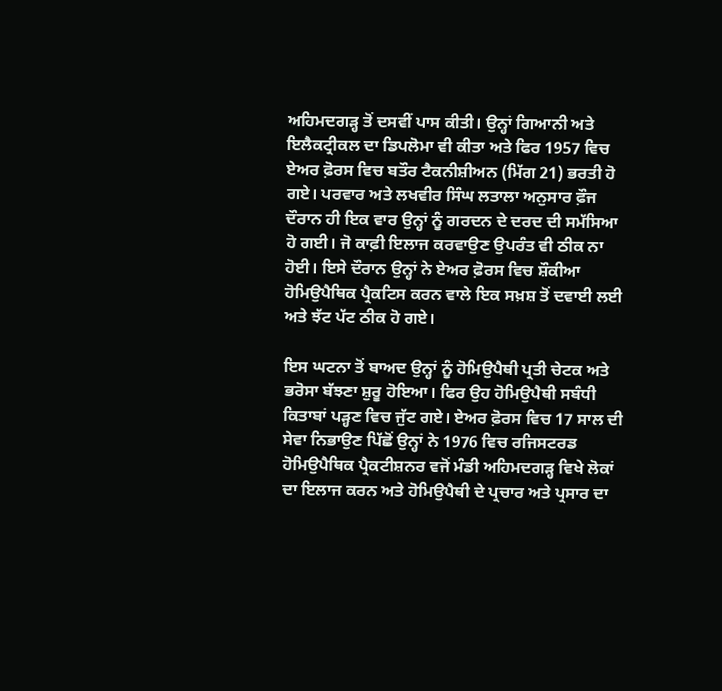ਅਹਿਮਦਗੜ੍ਹ ਤੋਂ ਦਸਵੀਂ ਪਾਸ ਕੀਤੀ। ਉਨ੍ਹਾਂ ਗਿਆਨੀ ਅਤੇ ਇਲੈਕਟ੍ਰੀਕਲ ਦਾ ਡਿਪਲੋਮਾ ਵੀ ਕੀਤਾ ਅਤੇ ਫਿਰ 1957 ਵਿਚ ਏਅਰ ਫ਼ੋਰਸ ਵਿਚ ਬਤੌਰ ਟੈਕਨੀਸ਼ੀਅਨ (ਮਿੱਗ 21) ਭਰਤੀ ਹੋ ਗਏ। ਪਰਵਾਰ ਅਤੇ ਲਖਵੀਰ ਸਿੰਘ ਲਤਾਲਾ ਅਨੁਸਾਰ ਫ਼ੌਜ ਦੌਰਾਨ ਹੀ ਇਕ ਵਾਰ ਉਨ੍ਹਾਂ ਨੂੰ ਗਰਦਨ ਦੇ ਦਰਦ ਦੀ ਸਮੱਸਿਆ ਹੋ ਗਈ। ਜੋ ਕਾਫ਼ੀ ਇਲਾਜ ਕਰਵਾਉਣ ਉਪਰੰਤ ਵੀ ਠੀਕ ਨਾ ਹੋਈ। ਇਸੇ ਦੌਰਾਨ ਉਨ੍ਹਾਂ ਨੇ ਏਅਰ ਫ਼ੋਰਸ ਵਿਚ ਸ਼ੌਕੀਆ ਹੋਮਿਉਪੈਥਿਕ ਪ੍ਰੈਕਟਿਸ ਕਰਨ ਵਾਲੇ ਇਕ ਸਖ਼ਸ਼ ਤੋਂ ਦਵਾਈ ਲਈ ਅਤੇ ਝੱਟ ਪੱਟ ਠੀਕ ਹੋ ਗਏ।

ਇਸ ਘਟਨਾ ਤੋਂ ਬਾਅਦ ਉਨ੍ਹਾਂ ਨੂੰ ਹੋਮਿਉਪੈਥੀ ਪ੍ਰਤੀ ਚੇਟਕ ਅਤੇ ਭਰੋਸਾ ਬੱਝਣਾ ਸ਼ੁਰੂ ਹੋਇਆ। ਫਿਰ ਉਹ ਹੋਮਿਉਪੈਥੀ ਸਬੰਧੀ ਕਿਤਾਬਾਂ ਪੜ੍ਹਣ ਵਿਚ ਜੁੱਟ ਗਏ। ਏਅਰ ਫ਼ੋਰਸ ਵਿਚ 17 ਸਾਲ ਦੀ ਸੇਵਾ ਨਿਭਾਉਣ ਪਿੱਛੋਂ ਉਨ੍ਹਾਂ ਨੇ 1976 ਵਿਚ ਰਜਿਸਟਰਡ ਹੋਮਿਉਪੈਥਿਕ ਪ੍ਰੈਕਟੀਸ਼ਨਰ ਵਜੋਂ ਮੰਡੀ ਅਹਿਮਦਗੜ੍ਹ ਵਿਖੇ ਲੋਕਾਂ ਦਾ ਇਲਾਜ ਕਰਨ ਅਤੇ ਹੋਮਿਉਪੈਥੀ ਦੇ ਪ੍ਰਚਾਰ ਅਤੇ ਪ੍ਰਸਾਰ ਦਾ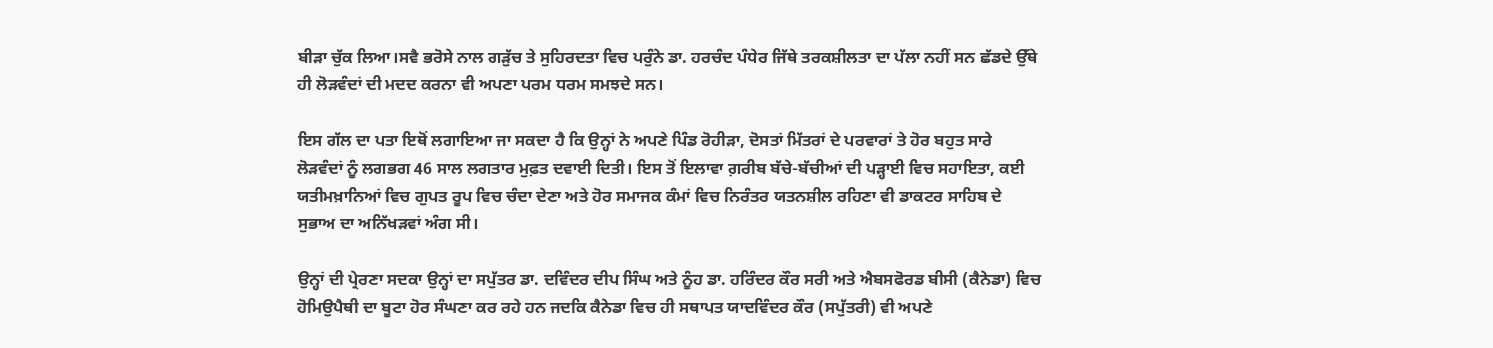ਬੀੜਾ ਚੁੱਕ ਲਿਆ।ਸਵੈ ਭਰੋਸੇ ਨਾਲ ਗੜੁੱਚ ਤੇ ਸੁਹਿਰਦਤਾ ਵਿਚ ਪਰੁੰਨੇ ਡਾ. ਹਰਚੰਦ ਪੰਧੇਰ ਜਿੱਥੇ ਤਰਕਸ਼ੀਲਤਾ ਦਾ ਪੱਲਾ ਨਹੀਂ ਸਨ ਛੱਡਦੇ ਉੱਥੇ ਹੀ ਲੋੜਵੰਦਾਂ ਦੀ ਮਦਦ ਕਰਨਾ ਵੀ ਅਪਣਾ ਪਰਮ ਧਰਮ ਸਮਝਦੇ ਸਨ।

ਇਸ ਗੱਲ ਦਾ ਪਤਾ ਇਥੋਂ ਲਗਾਇਆ ਜਾ ਸਕਦਾ ਹੈ ਕਿ ਉਨ੍ਹਾਂ ਨੇ ਅਪਣੇ ਪਿੰਡ ਰੋਹੀੜਾ, ਦੋਸਤਾਂ ਮਿੱਤਰਾਂ ਦੇ ਪਰਵਾਰਾਂ ਤੇ ਹੋਰ ਬਹੁਤ ਸਾਰੇ ਲੋੜਵੰਦਾਂ ਨੂੰ ਲਗਭਗ 46 ਸਾਲ ਲਗਤਾਰ ਮੁਫ਼ਤ ਦਵਾਈ ਦਿਤੀ। ਇਸ ਤੋਂ ਇਲਾਵਾ ਗ਼ਰੀਬ ਬੱਚੇ-ਬੱਚੀਆਂ ਦੀ ਪੜ੍ਹਾਈ ਵਿਚ ਸਹਾਇਤਾ, ਕਈ ਯਤੀਮਖ਼ਾਨਿਆਂ ਵਿਚ ਗੁਪਤ ਰੂਪ ਵਿਚ ਚੰਦਾ ਦੇਣਾ ਅਤੇ ਹੋਰ ਸਮਾਜਕ ਕੰਮਾਂ ਵਿਚ ਨਿਰੰਤਰ ਯਤਨਸ਼ੀਲ ਰਹਿਣਾ ਵੀ ਡਾਕਟਰ ਸਾਹਿਬ ਦੇ ਸੁਭਾਅ ਦਾ ਅਨਿੱਖੜਵਾਂ ਅੰਗ ਸੀ।

ਉਨ੍ਹਾਂ ਦੀ ਪ੍ਰੇਰਣਾ ਸਦਕਾ ਉਨ੍ਹਾਂ ਦਾ ਸਪੁੱਤਰ ਡਾ. ਦਵਿੰਦਰ ਦੀਪ ਸਿੰਘ ਅਤੇ ਨੂੰਹ ਡਾ. ਹਰਿੰਦਰ ਕੌਰ ਸਰੀ ਅਤੇ ਐਬਸਫੋਰਡ ਬੀਸੀ (ਕੈਨੇਡਾ) ਵਿਚ ਹੋਮਿਉਪੈਥੀ ਦਾ ਬੂਟਾ ਹੋਰ ਸੰਘਣਾ ਕਰ ਰਹੇ ਹਨ ਜਦਕਿ ਕੈਨੇਡਾ ਵਿਚ ਹੀ ਸਥਾਪਤ ਯਾਦਵਿੰਦਰ ਕੌਰ (ਸਪੁੱਤਰੀ) ਵੀ ਅਪਣੇ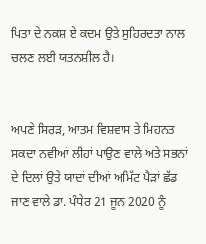ਪਿਤਾ ਦੇ ਨਕਸ਼ ਏ ਕਦਮ ਉਤੇ ਸੁਹਿਰਦਤਾ ਨਾਲ ਚਲਣ ਲਈ ਯਤਨਸ਼ੀਲ ਹੈ।


ਅਪਣੇ ਸਿਰੜ, ਆਤਮ ਵਿਸ਼ਵਾਸ ਤੇ ਮਿਹਨਤ ਸਕਦਾ ਨਵੀਆਂ ਲੀਹਾਂ ਪਾਉਣ ਵਾਲੇ ਅਤੇ ਸਭਨਾਂ ਦੇ ਦਿਲਾਂ ਉਤੇ ਯਾਦਾਂ ਦੀਆਂ ਅਮਿੱਟ ਪੈੜਾਂ ਛੱਡ ਜਾਣ ਵਾਲੇ ਡਾ. ਪੰਧੇਰ 21 ਜੂਨ 2020 ਨੂੰ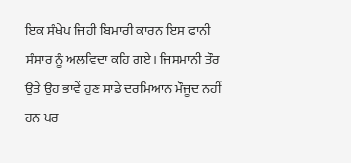ਇਕ ਸੰਖੇਪ ਜਿਹੀ ਬਿਮਾਰੀ ਕਾਰਨ ਇਸ ਫਾਨੀ ਸੰਸਾਰ ਨੂੰ ਅਲਵਿਦਾ ਕਹਿ ਗਏ। ਜਿਸਮਾਨੀ ਤੌਰ ਉਤੇ ਉਹ ਭਾਵੇਂ ਹੁਣ ਸਾਡੇ ਦਰਮਿਆਨ ਮੌਜੂਦ ਨਹੀਂ ਹਨ ਪਰ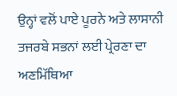ਉਨ੍ਹਾਂ ਵਲੋਂ ਪਾਏ ਪੂਰਨੇ ਅਤੇ ਲਾਸਾਨੀ ਤਜਰਬੇ ਸਭਨਾਂ ਲਈ ਪ੍ਰੇਰਣਾ ਦਾ ਅਣਮਿੱਥਿਆ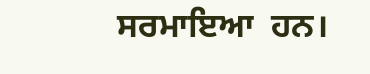ਸਰਮਾਇਆ  ਹਨ।